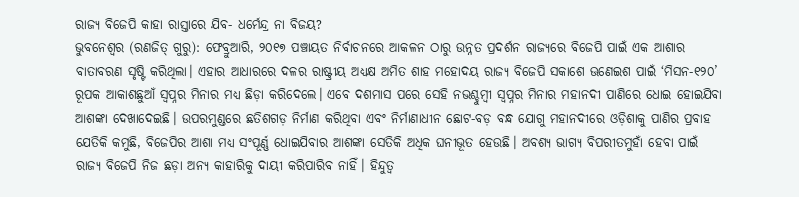ରାଜ୍ୟ ବିଜେପି କାହା ରାସ୍ତାରେ ଯିବ- ଧର୍ମେନ୍ଦ୍ର ନା ବିଜୟ?
ଭୁବନେଶ୍ୱର (ରଣଜିତ୍ ଗୁରୁ): ଫେବ୍ରୁଆରି, ୨୦୧୭ ପଞ୍ଚାୟତ ନିର୍ବାଚନରେ ଆକଳନ ଠାରୁ ଉନ୍ନତ ପ୍ରଦର୍ଶନ ରାଜ୍ୟରେ ବିଜେପି ପାଇଁ ଏକ ଆଶାର ବାତାବରଣ ସୃଷ୍ଟି କରିଥିଲା। ଏହାର ଆଧାରରେ ଦଳର ରାଷ୍ଟ୍ରୀୟ ଅଧ୍ୟକ୍ଷ ଅମିତ ଶାହ ମହୋଦୟ ରାଜ୍ୟ ବିଜେପି ସକାଶେ ଊଣେଇଶ ପାଇଁ ‘ମିସନ-୧୨୦’ ରୂପକ ଆକାଶଛୁଆଁ ସ୍ୱପ୍ନର ମିନାର ମଧ୍ୟ ଛିଡ଼ା କରିଦେଲେ। ଏବେ ଦଶମାସ ପରେ ସେହି ନଭଶ୍ଚୁମ୍ବୀ ସ୍ୱପ୍ନର ମିନାର ମହାନଦୀ ପାଣିରେ ଧୋଇ ହୋଇଯିବା ଆଶଙ୍କା ଦେଖାଦେଇଛି। ଉପରମୁଣ୍ଡରେ ଛତିଶଗଡ଼ ନିର୍ମାଣ କରିଥିବା ଏବଂ ନିର୍ମାଣାଧୀନ ଛୋଟ-ବଡ଼ ବନ୍ଧ ଯୋଗୁ ମହାନଦୀରେ ଓଡ଼ିଶାକୁ ପାଣିର ପ୍ରବାହ ଯେତିକି କମୁଛି, ବିଜେପିର ଆଶା ମଧ୍ୟ ସଂପୂର୍ଣ୍ଣ ଧୋଇଯିବାର ଆଶଙ୍କା ସେତିକି ଅଧିକ ଘନୀଭୂତ ହେଉଛି। ଅବଶ୍ୟ ଭାଗ୍ୟ ବିପରୀତମୁହାଁ ହେବା ପାଇଁ ରାଜ୍ୟ ବିଜେପି ନିଜ ଛଡ଼ା ଅନ୍ୟ କାହାରିକୁ ଦାୟୀ କରିପାରିବ ନାହିଁ। ହିନ୍ଦୁତ୍ୱ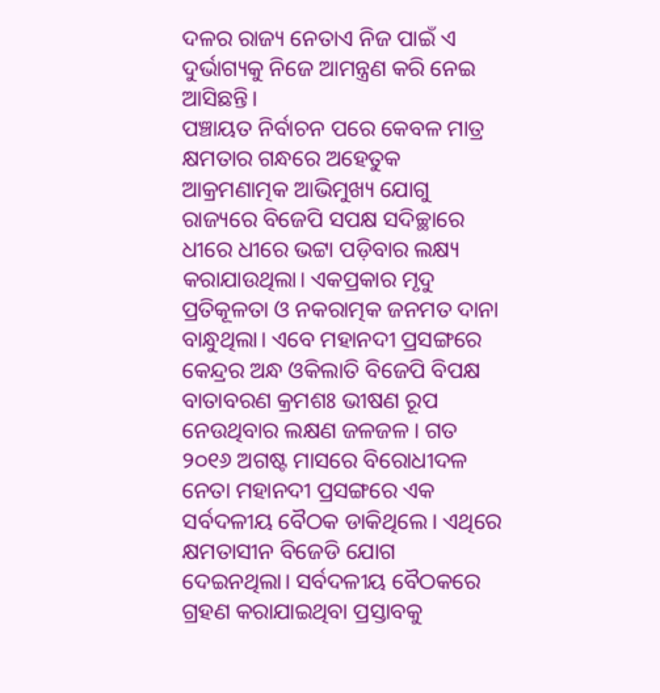ଦଳର ରାଜ୍ୟ ନେତାଏ ନିଜ ପାଇଁ ଏ ଦୁର୍ଭାଗ୍ୟକୁ ନିଜେ ଆମନ୍ତ୍ରଣ କରି ନେଇ ଆସିଛନ୍ତି।
ପଞ୍ଚାୟତ ନିର୍ବାଚନ ପରେ କେବଳ ମାତ୍ର କ୍ଷମତାର ଗନ୍ଧରେ ଅହେତୁକ ଆକ୍ରମଣାତ୍ମକ ଆଭିମୁଖ୍ୟ ଯୋଗୁ ରାଜ୍ୟରେ ବିଜେପି ସପକ୍ଷ ସଦିଚ୍ଛାରେ ଧୀରେ ଧୀରେ ଭଟ୍ଟା ପଡ଼ିବାର ଲକ୍ଷ୍ୟ କରାଯାଉଥିଲା। ଏକପ୍ରକାର ମୃଦୁ ପ୍ରତିକୂଳତା ଓ ନକରାତ୍ମକ ଜନମତ ଦାନା ବାନ୍ଧୁଥିଲା। ଏବେ ମହାନଦୀ ପ୍ରସଙ୍ଗରେ କେନ୍ଦ୍ରର ଅନ୍ଧ ଓକିଲାତି ବିଜେପି ବିପକ୍ଷ ବାତାବରଣ କ୍ରମଶଃ ଭୀଷଣ ରୂପ ନେଉଥିବାର ଲକ୍ଷଣ ଜଳଜଳ। ଗତ ୨୦୧୬ ଅଗଷ୍ଟ ମାସରେ ବିରୋଧୀଦଳ ନେତା ମହାନଦୀ ପ୍ରସଙ୍ଗରେ ଏକ ସର୍ବଦଳୀୟ ବୈଠକ ଡାକିଥିଲେ। ଏଥିରେ କ୍ଷମତାସୀନ ବିଜେଡି ଯୋଗ ଦେଇନଥିଲା। ସର୍ବଦଳୀୟ ବୈଠକରେ ଗ୍ରହଣ କରାଯାଇଥିବା ପ୍ରସ୍ତାବକୁ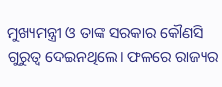ମୁଖ୍ୟମନ୍ତ୍ରୀ ଓ ତାଙ୍କ ସରକାର କୌଣସି ଗୁରୁତ୍ୱ ଦେଇନଥିଲେ। ଫଳରେ ରାଜ୍ୟର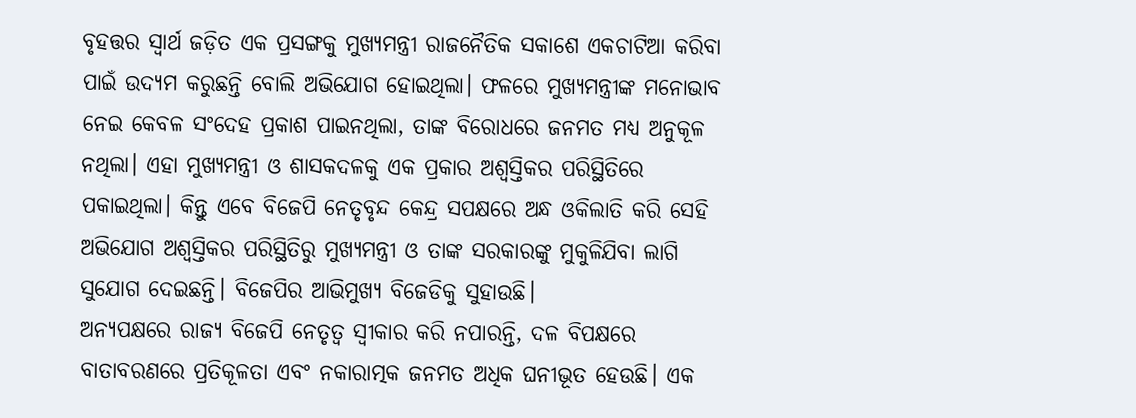ବୃହତ୍ତର ସ୍ୱାର୍ଥ ଜଡ଼ିତ ଏକ ପ୍ରସଙ୍ଗକୁ ମୁଖ୍ୟମନ୍ତ୍ରୀ ରାଜନୈତିକ ସକାଶେ ଏକଚାଟିଆ କରିବା ପାଇଁ ଉଦ୍ୟମ କରୁଛନ୍ତି ବୋଲି ଅଭିଯୋଗ ହୋଇଥିଲା। ଫଳରେ ମୁଖ୍ୟମନ୍ତ୍ରୀଙ୍କ ମନୋଭାବ ନେଇ କେବଳ ସଂଦେହ ପ୍ରକାଶ ପାଇନଥିଲା, ତାଙ୍କ ବିରୋଧରେ ଜନମତ ମଧ୍ୟ ଅନୁକୂଳ ନଥିଲା। ଏହା ମୁଖ୍ୟମନ୍ତ୍ରୀ ଓ ଶାସକଦଳକୁ ଏକ ପ୍ରକାର ଅଶ୍ୱସ୍ତିକର ପରିସ୍ଥିତିରେ ପକାଇଥିଲା। କିନ୍ତୁ ଏବେ ବିଜେପି ନେତୃବୃନ୍ଦ କେନ୍ଦ୍ର ସପକ୍ଷରେ ଅନ୍ଧ ଓକିଲାତି କରି ସେହି ଅଭିଯୋଗ ଅଶ୍ୱସ୍ତିକର ପରିସ୍ଥିତିରୁ ମୁଖ୍ୟମନ୍ତ୍ରୀ ଓ ତାଙ୍କ ସରକାରଙ୍କୁ ମୁକୁଳିଯିବା ଲାଗି ସୁଯୋଗ ଦେଇଛନ୍ତି। ବିଜେପିର ଆଭିମୁଖ୍ୟ ବିଜେଡିକୁ ସୁହାଉଛି।
ଅନ୍ୟପକ୍ଷରେ ରାଜ୍ୟ ବିଜେପି ନେତୃତ୍ୱ ସ୍ୱୀକାର କରି ନପାରନ୍ତି, ଦଳ ବିପକ୍ଷରେ ବାତାବରଣରେ ପ୍ରତିକୂଳତା ଏବଂ ନକାରାତ୍ମକ ଜନମତ ଅଧିକ ଘନୀଭୂତ ହେଉଛି। ଏକ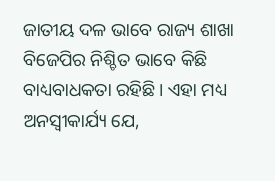ଜାତୀୟ ଦଳ ଭାବେ ରାଜ୍ୟ ଶାଖା ବିଜେପିର ନିଶ୍ଚିତ ଭାବେ କିଛି ବାଧ୍ୟବାଧକତା ରହିଛି। ଏହା ମଧ୍ୟ ଅନସ୍ୱୀକାର୍ଯ୍ୟ ଯେ,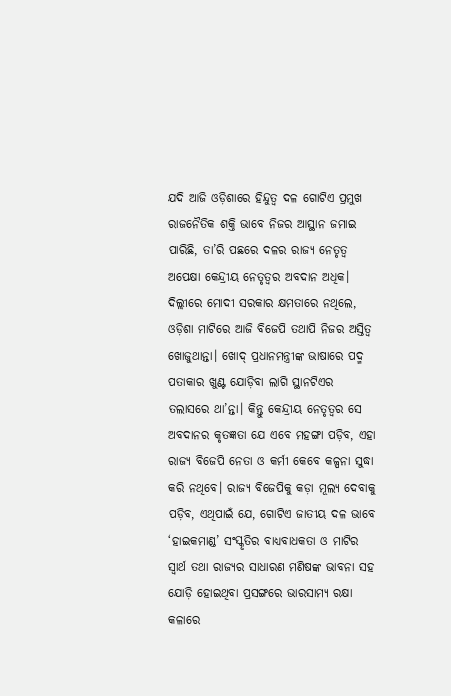ଯଦି ଆଜି ଓଡ଼ିଶାରେ ହିନ୍ଦୁତ୍ୱ ଦଳ ଗୋଟିଏ ପ୍ରମୁଖ ରାଜନୈତିକ ଶକ୍ତି ଭାବେ ନିଜର ଆସ୍ଥାନ ଜମାଇ ପାରିଛି, ତା’ରି ପଛରେ ଦଳର ରାଜ୍ୟ ନେତୃତ୍ୱ ଅପେକ୍ଷା କେନ୍ଦ୍ରୀୟ ନେତୃତ୍ୱର ଅବଦାନ ଅଧିକ। ଦିଲ୍ଲୀରେ ମୋଦୀ ସରକାର କ୍ଷମତାରେ ନଥିଲେ, ଓଡ଼ିଶା ମାଟିରେ ଆଜି ବିଜେପି ତଥାପି ନିଜର ଅସ୍ତିତ୍ୱ ଖୋଜୁଥାନ୍ତା। ଖୋଦ୍ ପ୍ରଧାନମନ୍ତ୍ରୀଙ୍କ ଭାଷାରେ ପଦ୍ମ ପତାକାର ଖୁଣ୍ଟ ଯୋଡ଼ିବା ଲାଗି ସ୍ଥାନଟିଏର ତଲାସରେ ଥା’ନ୍ତା। କିନ୍ତୁ କେନ୍ଦ୍ରୀୟ ନେତୃତ୍ୱର ସେ ଅବଦାନର କୃତଜ୍ଞତା ଯେ ଏବେ ମହଙ୍ଗା ପଡ଼ିବ, ଏହା ରାଜ୍ୟ ବିଜେପି ନେତା ଓ କର୍ମୀ କେବେ କଳ୍ପନା ସୁଦ୍ଧା କରି ନଥିବେ। ରାଜ୍ୟ ବିଜେପିକୁ କଡ଼ା ମୂଲ୍ୟ ଦେବାକୁ ପଡ଼ିବ, ଏଥିପାଇଁ ଯେ, ଗୋଟିଏ ଜାତୀୟ ଦଳ ଭାବେ ‘ହାଇକମାଣ୍ଡ’ ସଂସ୍କୃତିର ବାଧ୍ୟବାଧକତା ଓ ମାଟିର ସ୍ୱାର୍ଥ ତଥା ରାଜ୍ୟର ସାଧାରଣ ମଣିଷଙ୍କ ଭାବନା ସହ ଯୋଡ଼ି ହୋଇଥିବା ପ୍ରସଙ୍ଗରେ ଭାରସାମ୍ୟ ରକ୍ଷା କଳାରେ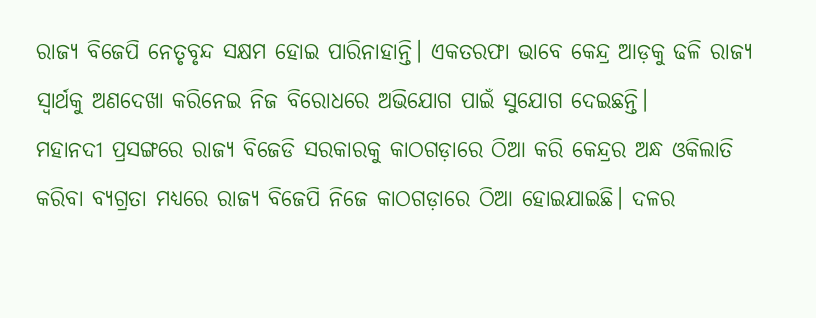ରାଜ୍ୟ ବିଜେପି ନେତୃବୃନ୍ଦ ସକ୍ଷମ ହୋଇ ପାରିନାହାନ୍ତି। ଏକତରଫା ଭାବେ କେନ୍ଦ୍ର ଆଡ଼କୁ ଢଳି ରାଜ୍ୟ ସ୍ୱାର୍ଥକୁ ଅଣଦେଖା କରିନେଇ ନିଜ ବିରୋଧରେ ଅଭିଯୋଗ ପାଇଁ ସୁଯୋଗ ଦେଇଛନ୍ତି।
ମହାନଦୀ ପ୍ରସଙ୍ଗରେ ରାଜ୍ୟ ବିଜେଡି ସରକାରକୁ କାଠଗଡ଼ାରେ ଠିଆ କରି କେନ୍ଦ୍ରର ଅନ୍ଧ ଓକିଲାତି କରିବା ବ୍ୟଗ୍ରତା ମଧ୍ୟରେ ରାଜ୍ୟ ବିଜେପି ନିଜେ କାଠଗଡ଼ାରେ ଠିଆ ହୋଇଯାଇଛି। ଦଳର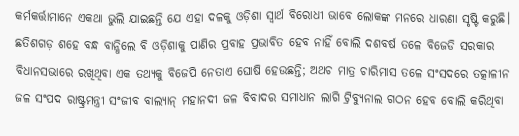କର୍ମକର୍ତ୍ତାମାନେ ଏକଥା ଭୁଲି ଯାଇଛନ୍ତି ଯେ ଏହା ଦଳକୁ ଓଡ଼ିଶା ସ୍ୱାର୍ଥ ବିରୋଧୀ ଭାବେ ଲୋକଙ୍କ ମନରେ ଧାରଣା ସୃଷ୍ଟି କରୁଛି। ଛତିଶଗଡ଼ ଶହେ ବନ୍ଧ ବାନ୍ଧିଲେ ବି ଓଡ଼ିଶାକୁ ପାଣିର ପ୍ରବାହ ପ୍ରଭାବିତ ହେବ ନାହିଁ ବୋଲି ଦଶବର୍ଷ ତଳେ ବିଜେଡି ସରକାର ବିଧାନସଭାରେ ରଖିଥିବା ଏକ ତଥ୍ୟକୁ ବିଜେପି ନେତାଏ ଘୋଷି ହେଉଛନ୍ତି; ଅଥଚ ମାତ୍ର ଚାରିମାସ ତଳେ ସଂସଦରେ ତତ୍କାଳୀନ ଜଳ ସଂପଦ ରାଷ୍ଟ୍ରମନ୍ତ୍ରୀ ସଂଜୀବ ବାଲ୍ୟାନ୍ ମହାନଦୀ ଜଳ ବିବାଦର ସମାଧାନ ଲାଗି ଟ୍ରିବ୍ୟୁନାଲ ଗଠନ ହେବ ବୋଲି କରିଥିବା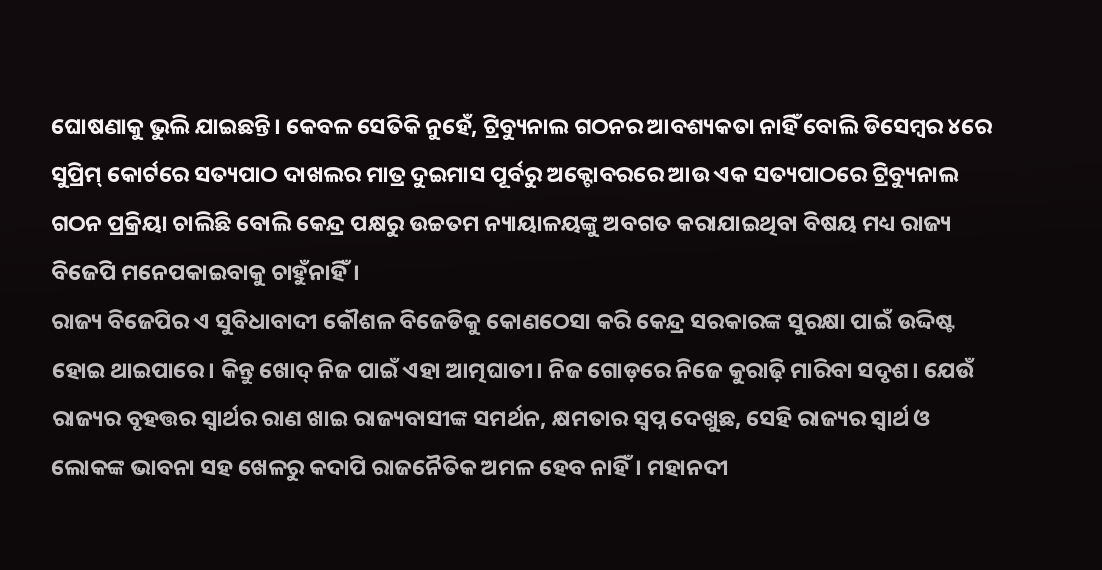ଘୋଷଣାକୁ ଭୁଲି ଯାଇଛନ୍ତି। କେବଳ ସେତିକି ନୁହେଁ, ଟ୍ରିବ୍ୟୁନାଲ ଗଠନର ଆବଶ୍ୟକତା ନାହିଁ ବୋଲି ଡିସେମ୍ବର ୪ରେ ସୁପ୍ରିମ୍ କୋର୍ଟରେ ସତ୍ୟପାଠ ଦାଖଲର ମାତ୍ର ଦୁଇମାସ ପୂର୍ବରୁ ଅକ୍ଟୋବରରେ ଆଉ ଏକ ସତ୍ୟପାଠରେ ଟ୍ରିବ୍ୟୁନାଲ ଗଠନ ପ୍ରକ୍ରିୟା ଚାଲିଛି ବୋଲି କେନ୍ଦ୍ର ପକ୍ଷରୁ ଉଚ୍ଚତମ ନ୍ୟାୟାଳୟଙ୍କୁ ଅବଗତ କରାଯାଇଥିବା ବିଷୟ ମଧ୍ୟ ରାଜ୍ୟ ବିଜେପି ମନେପକାଇବାକୁ ଚାହୁଁନାହିଁ।
ରାଜ୍ୟ ବିଜେପିର ଏ ସୁବିଧାବାଦୀ କୌଶଳ ବିଜେଡିକୁ କୋଣଠେସା କରି କେନ୍ଦ୍ର ସରକାରଙ୍କ ସୁରକ୍ଷା ପାଇଁ ଉଦ୍ଦିଷ୍ଟ ହୋଇ ଥାଇପାରେ। କିନ୍ତୁ ଖୋଦ୍ ନିଜ ପାଇଁ ଏହା ଆତ୍ମଘାତୀ। ନିଜ ଗୋଡ଼ରେ ନିଜେ କୁରାଢ଼ି ମାରିବା ସଦୃଶ। ଯେଉଁ ରାଜ୍ୟର ବୃହତ୍ତର ସ୍ୱାର୍ଥର ରାଣ ଖାଇ ରାଜ୍ୟବାସୀଙ୍କ ସମର୍ଥନ, କ୍ଷମତାର ସ୍ୱପ୍ନ ଦେଖୁଛ, ସେହି ରାଜ୍ୟର ସ୍ୱାର୍ଥ ଓ ଲୋକଙ୍କ ଭାବନା ସହ ଖେଳରୁ କଦାପି ରାଜନୈତିକ ଅମଳ ହେବ ନାହିଁ। ମହାନଦୀ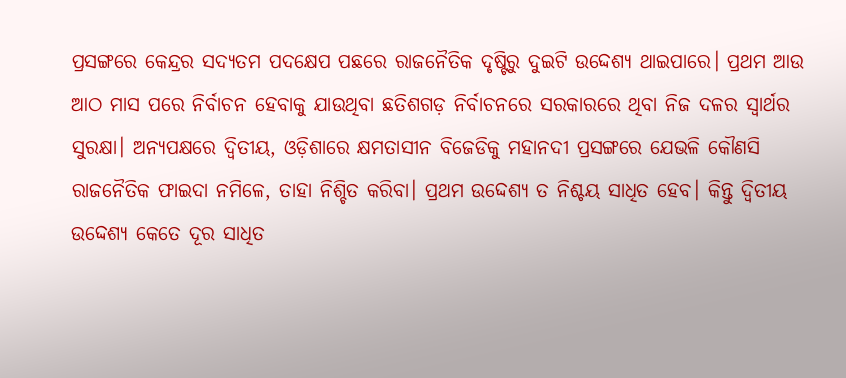ପ୍ରସଙ୍ଗରେ କେନ୍ଦ୍ରର ସଦ୍ୟତମ ପଦକ୍ଷେପ ପଛରେ ରାଜନୈତିକ ଦୃଷ୍ଟିରୁ ଦୁଇଟି ଉଦ୍ଦେଶ୍ୟ ଥାଇପାରେ। ପ୍ରଥମ ଆଉ ଆଠ ମାସ ପରେ ନିର୍ବାଚନ ହେବାକୁ ଯାଉଥିବା ଛତିଶଗଡ଼ ନିର୍ବାଚନରେ ସରକାରରେ ଥିବା ନିଜ ଦଳର ସ୍ୱାର୍ଥର ସୁରକ୍ଷା। ଅନ୍ୟପକ୍ଷରେ ଦ୍ୱିତୀୟ, ଓଡ଼ିଶାରେ କ୍ଷମତାସୀନ ବିଜେଡିକୁ ମହାନଦୀ ପ୍ରସଙ୍ଗରେ ଯେଭଳି କୌଣସି ରାଜନୈତିକ ଫାଇଦା ନମିଳେ, ତାହା ନିଶ୍ଚିତ କରିବା। ପ୍ରଥମ ଉଦ୍ଦେଶ୍ୟ ତ ନିଶ୍ଚୟ ସାଧିତ ହେବ। କିନ୍ତୁ ଦ୍ୱିତୀୟ ଉଦ୍ଦେଶ୍ୟ କେତେ ଦୂର ସାଧିତ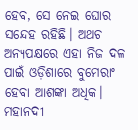ହେବ, ସେ ନେଇ ଘୋର ସନ୍ଦେହ ରହିଛି। ଅଥଚ ଅନ୍ୟପକ୍ଷରେ ଏହା ନିଜ ଦଳ ପାଇଁ ଓଡ଼ିଶାରେ ବୁମେରାଂ ହେବା ଆଶଙ୍କା ଅଧିକ।
ମହାନଦୀ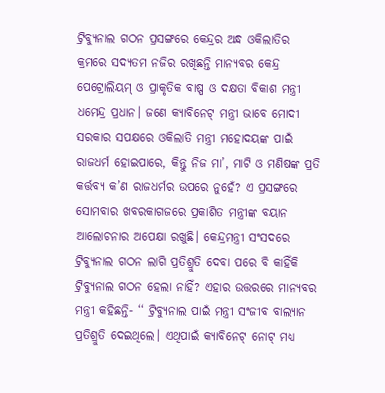ଟ୍ରିବ୍ୟୁନାଲ ଗଠନ ପ୍ରସଙ୍ଗରେ କେନ୍ଦ୍ରର ଅନ୍ଧ ଓକିଲାତିର କ୍ରମରେ ସଦ୍ୟତମ ନଜିର ରଖିଛନ୍ତି ମାନ୍ୟବର କେନ୍ଦ୍ର ପେଟ୍ରୋଲିୟମ୍ ଓ ପ୍ରାକୃତିକ ବାଷ୍ପ ଓ ଦକ୍ଷତା ବିକାଶ ମନ୍ତ୍ରୀ ଧମେନ୍ଦ୍ର ପ୍ରଧାନ। ଜଣେ କ୍ୟାବିନେଟ୍ ମନ୍ତ୍ରୀ ଭାବେ ମୋଦୀ ସରକାର ସପକ୍ଷରେ ଓକିଲାତି ମନ୍ତ୍ରୀ ମହୋଦୟଙ୍କ ପାଇଁ ରାଜଧର୍ମ ହୋଇପାରେ, କିନ୍ତୁ ନିଜ ମା’, ମାଟି ଓ ମଣିଷଙ୍କ ପ୍ରତି କର୍ତ୍ତବ୍ୟ କ’ଣ ରାଜଧର୍ମର ଉପରେ ନୁହେଁ? ଏ ପ୍ରସଙ୍ଗରେ ସୋମବାର ଖବରକାଗଜରେ ପ୍ରକାଶିତ ମନ୍ତ୍ରୀଙ୍କ ବୟାନ ଆଲୋଚନାର ଅପେକ୍ଷା ରଖୁଛି। କେନ୍ଦ୍ରମନ୍ତ୍ରୀ ସଂସଦରେ ଟ୍ରିବ୍ୟୁନାଲ ଗଠନ ଲାଗି ପ୍ରତିଶ୍ରୁତି ଦେବା ପରେ ବି କାହିଁକି ଟ୍ରିବ୍ୟୁନାଲ ଗଠନ ହେଲା ନାହିଁ? ଏହାର ଉତ୍ତରରେ ମାନ୍ୟବର ମନ୍ତ୍ରୀ କହିଛନ୍ତି- ‘‘ ଟ୍ରିବ୍ୟୁନାଲ ପାଇଁ ମନ୍ତ୍ରୀ ସଂଜୀବ ବାଲ୍ୟାନ ପ୍ରତିଶ୍ରୁତି ଦେଇଥିଲେ। ଏଥିପାଇଁ କ୍ୟାବିନେଟ୍ ନୋଟ୍ ମଧ୍ୟ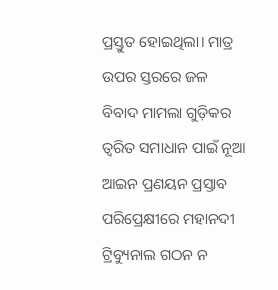ପ୍ରସ୍ତୁତ ହୋଇଥିଲା। ମାତ୍ର ଉପର ସ୍ତରରେ ଜଳ ବିବାଦ ମାମଲା ଗୁଡ଼ିକର ତ୍ୱରିତ ସମାଧାନ ପାଇଁ ନୂଆ ଆଇନ ପ୍ରଣୟନ ପ୍ରସ୍ତାବ ପରିପ୍ରେକ୍ଷୀରେ ମହାନଦୀ ଟ୍ରିବ୍ୟୁନାଲ ଗଠନ ନ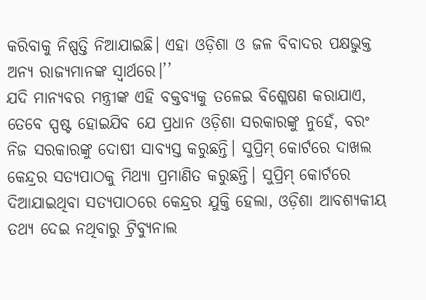କରିବାକୁ ନିଷ୍ପତ୍ତି ନିଆଯାଇଛି। ଏହା ଓଡ଼ିଶା ଓ ଜଳ ବିବାଦର ପକ୍ଷଭୁକ୍ତ ଅନ୍ୟ ରାଜ୍ୟମାନଙ୍କ ସ୍ୱାର୍ଥରେ।’’
ଯଦି ମାନ୍ୟବର ମନ୍ତ୍ରୀଙ୍କ ଏହି ବକ୍ତବ୍ୟକୁ ତଳେଇ ବିଶ୍ଳେଷଣ କରାଯାଏ, ତେବେ ସ୍ପଷ୍ଟ ହୋଇଯିବ ଯେ ପ୍ରଧାନ ଓଡ଼ିଶା ସରକାରଙ୍କୁ ନୁହେଁ, ବରଂ ନିଜ ସରକାରଙ୍କୁ ଦୋଷୀ ସାବ୍ୟସ୍ତ କରୁଛନ୍ତି। ସୁପ୍ରିମ୍ କୋର୍ଟରେ ଦାଖଲ କେନ୍ଦ୍ରର ସତ୍ୟପାଠକୁ ମିଥ୍ୟା ପ୍ରମାଣିତ କରୁଛନ୍ତି। ସୁପ୍ରିମ୍ କୋର୍ଟରେ ଦିଆଯାଇଥିବା ସତ୍ୟପାଠରେ କେନ୍ଦ୍ରର ଯୁକ୍ତି ହେଲା, ଓଡ଼ିଶା ଆବଶ୍ୟକୀୟ ତଥ୍ୟ ଦେଇ ନଥିବାରୁ ଟ୍ରିବ୍ୟୁନାଲ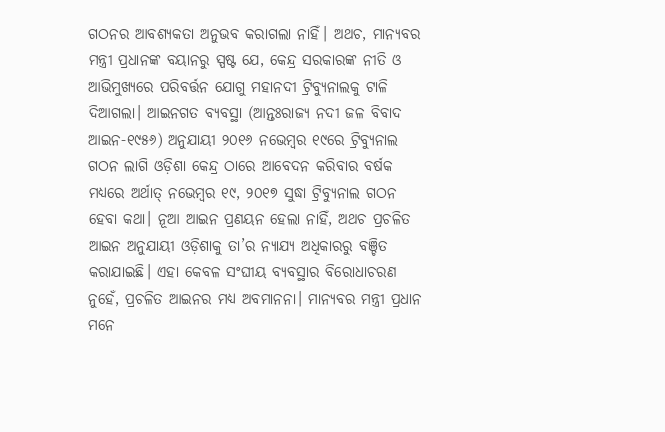ଗଠନର ଆବଶ୍ୟକତା ଅନୁଭବ କରାଗଲା ନାହିଁ। ଅଥଚ, ମାନ୍ୟବର ମନ୍ତ୍ରୀ ପ୍ରଧାନଙ୍କ ବୟାନରୁ ସ୍ପଷ୍ଟ ଯେ, କେନ୍ଦ୍ର ସରକାରଙ୍କ ନୀତି ଓ ଆଭିମୁଖ୍ୟରେ ପରିବର୍ତ୍ତନ ଯୋଗୁ ମହାନଦୀ ଟ୍ରିବ୍ୟୁନାଲକୁ ଟାଳି ଦିଆଗଲା। ଆଇନଗତ ବ୍ୟବସ୍ଥା (ଆନ୍ତଃରାଜ୍ୟ ନଦୀ ଜଳ ବିବାଦ ଆଇନ-୧୯୫୬) ଅନୁଯାୟୀ ୨୦୧୬ ନଭେମ୍ବର ୧୯ରେ ଟ୍ରିବ୍ୟୁନାଲ ଗଠନ ଲାଗି ଓଡ଼ିଶା କେନ୍ଦ୍ର ଠାରେ ଆବେଦନ କରିବାର ବର୍ଷକ ମଧ୍ୟରେ ଅର୍ଥାତ୍ ନଭେମ୍ବର ୧୯, ୨୦୧୭ ସୁଦ୍ଧା ଟ୍ରିବ୍ୟୁନାଲ ଗଠନ ହେବା କଥା। ନୂଆ ଆଇନ ପ୍ରଣୟନ ହେଲା ନାହିଁ, ଅଥଚ ପ୍ରଚଳିତ ଆଇନ ଅନୁଯାୟୀ ଓଡ଼ିଶାକୁ ତା’ର ନ୍ୟାଯ୍ୟ ଅଧିକାରରୁ ବଞ୍ଚିତ କରାଯାଇଛି। ଏହା କେବଳ ସଂଘୀୟ ବ୍ୟବସ୍ଥାର ବିରୋଧାଚରଣ ନୁହେଁ, ପ୍ରଚଳିତ ଆଇନର ମଧ୍ୟ ଅବମାନନା। ମାନ୍ୟବର ମନ୍ତ୍ରୀ ପ୍ରଧାନ ମନେ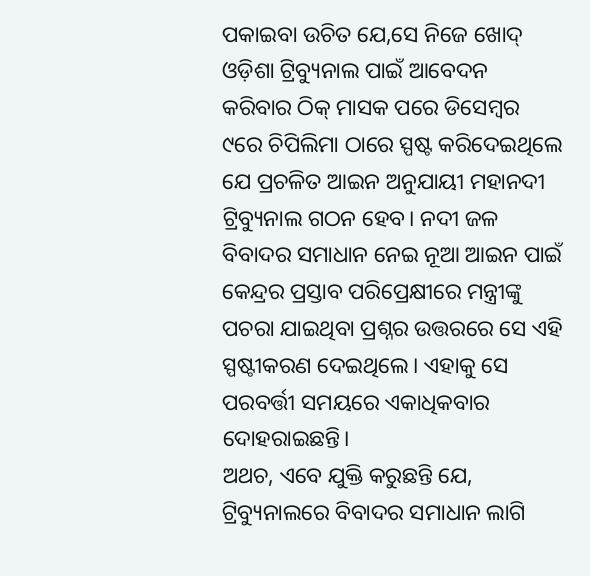ପକାଇବା ଉଚିତ ଯେ,ସେ ନିଜେ ଖୋଦ୍ ଓଡ଼ିଶା ଟ୍ରିବ୍ୟୁନାଲ ପାଇଁ ଆବେଦନ କରିବାର ଠିକ୍ ମାସକ ପରେ ଡିସେମ୍ବର ୯ରେ ଚିପିଲିମା ଠାରେ ସ୍ପଷ୍ଟ କରିଦେଇଥିଲେ ଯେ ପ୍ରଚଳିତ ଆଇନ ଅନୁଯାୟୀ ମହାନଦୀ ଟ୍ରିବ୍ୟୁନାଲ ଗଠନ ହେବ। ନଦୀ ଜଳ ବିବାଦର ସମାଧାନ ନେଇ ନୂଆ ଆଇନ ପାଇଁ କେନ୍ଦ୍ରର ପ୍ରସ୍ତାବ ପରିପ୍ରେକ୍ଷୀରେ ମନ୍ତ୍ରୀଙ୍କୁ ପଚରା ଯାଇଥିବା ପ୍ରଶ୍ନର ଉତ୍ତରରେ ସେ ଏହି ସ୍ପଷ୍ଟୀକରଣ ଦେଇଥିଲେ। ଏହାକୁ ସେ ପରବର୍ତ୍ତୀ ସମୟରେ ଏକାଧିକବାର ଦୋହରାଇଛନ୍ତି।
ଅଥଚ, ଏବେ ଯୁକ୍ତି କରୁଛନ୍ତି ଯେ, ଟ୍ରିବ୍ୟୁନାଲରେ ବିବାଦର ସମାଧାନ ଲାଗି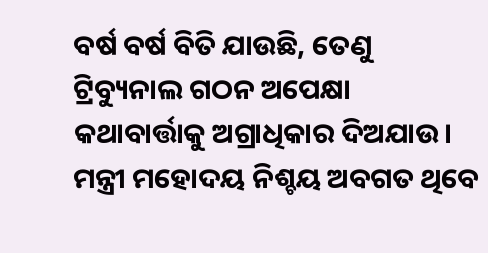ବର୍ଷ ବର୍ଷ ବିତି ଯାଉଛି, ତେଣୁ ଟ୍ରିବ୍ୟୁନାଲ ଗଠନ ଅପେକ୍ଷା କଥାବାର୍ତ୍ତାକୁ ଅଗ୍ରାଧିକାର ଦିଅଯାଉ। ମନ୍ତ୍ରୀ ମହୋଦୟ ନିଶ୍ଚୟ ଅବଗତ ଥିବେ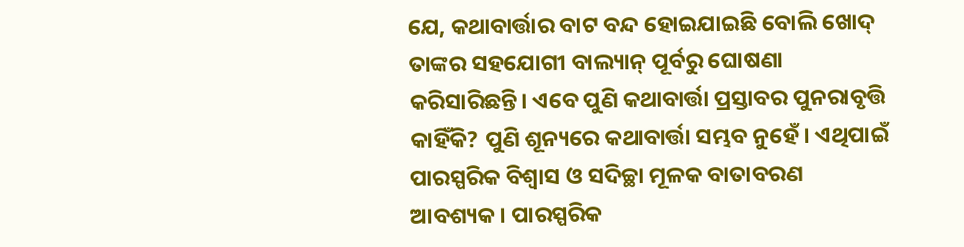ଯେ, କଥାବାର୍ତ୍ତାର ବାଟ ବନ୍ଦ ହୋଇଯାଇଛି ବୋଲି ଖୋଦ୍ ତାଙ୍କର ସହଯୋଗୀ ବାଲ୍ୟାନ୍ ପୂର୍ବରୁ ଘୋଷଣା କରିସାରିଛନ୍ତି। ଏବେ ପୁଣି କଥାବାର୍ତ୍ତା ପ୍ରସ୍ତାବର ପୁନରାବୃତ୍ତି କାହିଁକି? ପୁଣି ଶୂନ୍ୟରେ କଥାବାର୍ତ୍ତା ସମ୍ଭବ ନୁହେଁ। ଏଥିପାଇଁ ପାରସ୍ପରିକ ବିଶ୍ୱାସ ଓ ସଦିଚ୍ଛା ମୂଳକ ବାତାବରଣ ଆବଶ୍ୟକ। ପାରସ୍ପରିକ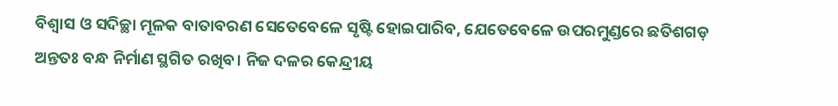ବିଶ୍ୱାସ ଓ ସଦିଚ୍ଛା ମୂଳକ ବାତାବରଣ ସେତେବେଳେ ସୃଷ୍ଟି ହୋଇପାରିବ, ଯେତେବେଳେ ଉପରମୁଣ୍ଡରେ ଛତିଶଗଡ଼ ଅନ୍ତତଃ ବନ୍ଧ ନିର୍ମାଣ ସ୍ଥଗିତ ରଖିବ। ନିଜ ଦଳର କେନ୍ଦ୍ରୀୟ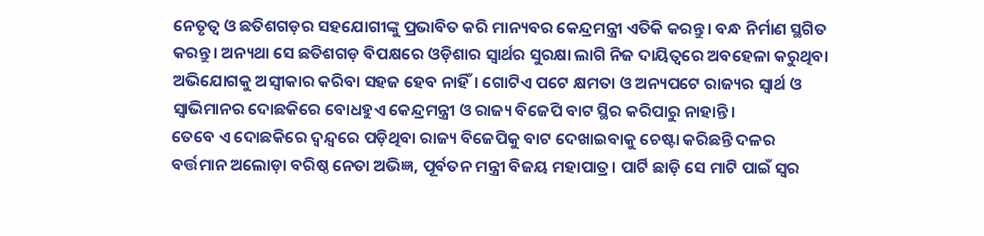ନେତୃତ୍ୱ ଓ ଛତିଶଗଡ଼ର ସହଯୋଗୀଙ୍କୁ ପ୍ରଭାବିତ କରି ମାନ୍ୟବର କେନ୍ଦ୍ରମନ୍ତ୍ରୀ ଏତିକି କରନ୍ତୁ। ବନ୍ଧ ନିର୍ମାଣ ସ୍ଥଗିତ କରନ୍ତୁ। ଅନ୍ୟଥା ସେ ଛତିଶଗଡ଼ ବିପକ୍ଷରେ ଓଡ଼ିଶାର ସ୍ୱାର୍ଥର ସୁରକ୍ଷା ଲାଗି ନିଜ ଦାୟିତ୍ୱରେ ଅବହେଳା କରୁଥିବା ଅଭିଯୋଗକୁ ଅସ୍ୱୀକାର କରିବା ସହଜ ହେବ ନାହିଁ। ଗୋଟିଏ ପଟେ କ୍ଷମତା ଓ ଅନ୍ୟପଟେ ରାଜ୍ୟର ସ୍ୱାର୍ଥ ଓ ସ୍ୱାଭିମାନର ଦୋଛକିରେ ବୋଧହୁଏ କେନ୍ଦ୍ରମନ୍ତ୍ରୀ ଓ ରାଜ୍ୟ ବିଜେପି ବାଟ ସ୍ଥିର କରିପାରୁ ନାହାନ୍ତି।
ତେବେ ଏ ଦୋଛକିରେ ଦ୍ୱନ୍ଦ୍ୱରେ ପଡ଼ିଥିବା ରାଜ୍ୟ ବିଜେପିକୁ ବାଟ ଦେଖାଇବାକୁ ଚେଷ୍ଟା କରିଛନ୍ତି ଦଳର ବର୍ତ୍ତମାନ ଅଲୋଡ଼ା ବରିଷ୍ଠ ନେତା ଅଭିଜ୍ଞ, ପୂର୍ବତନ ମନ୍ତ୍ରୀ ବିଜୟ ମହାପାତ୍ର। ପାର୍ଟି ଛାଡ଼ି ସେ ମାଟି ପାଇଁ ସ୍ୱର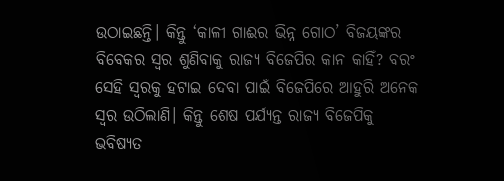ଉଠାଇଛନ୍ତି। କିନ୍ତୁ ‘କାଳୀ ଗାଈର ଭିନ୍ନ ଗୋଠ’ ବିଜୟଙ୍କର ବିବେକର ସ୍ୱର ଶୁଣିବାକୁ ରାଜ୍ୟ ବିଜେପିର କାନ କାହିଁ? ବରଂ ସେହି ସ୍ୱରକୁ ହଟାଇ ଦେବା ପାଇଁ ବିଜେପିରେ ଆହୁରି ଅନେକ ସ୍ୱର ଉଠିଲାଣି। କିନ୍ତୁ ଶେଷ ପର୍ଯ୍ୟନ୍ତ ରାଜ୍ୟ ବିଜେପିକୁ ଭବିଷ୍ୟତ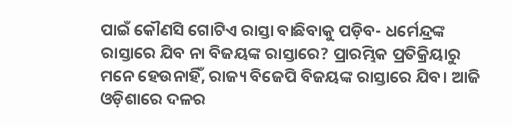ପାଇଁ କୌଣସି ଗୋଟିଏ ରାସ୍ତା ବାଛିବାକୁ ପଡ଼ିବ- ଧର୍ମେନ୍ଦ୍ରଙ୍କ ରାସ୍ତାରେ ଯିବ ନା ବିଜୟଙ୍କ ରାସ୍ତାରେ? ପ୍ରାରମ୍ଭିକ ପ୍ରତିକ୍ରିୟାରୁ ମନେ ହେଉନାହିଁ, ରାଜ୍ୟ ବିଜେପି ବିଜୟଙ୍କ ରାସ୍ତାରେ ଯିବ। ଆଜି ଓଡ଼ିଶାରେ ଦଳର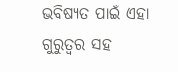ଭବିଷ୍ୟତ ପାଇଁ ଏହା ଗୁରୁତ୍ୱର ସହ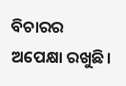ବିଚାରର ଅପେକ୍ଷା ରଖୁଛି।